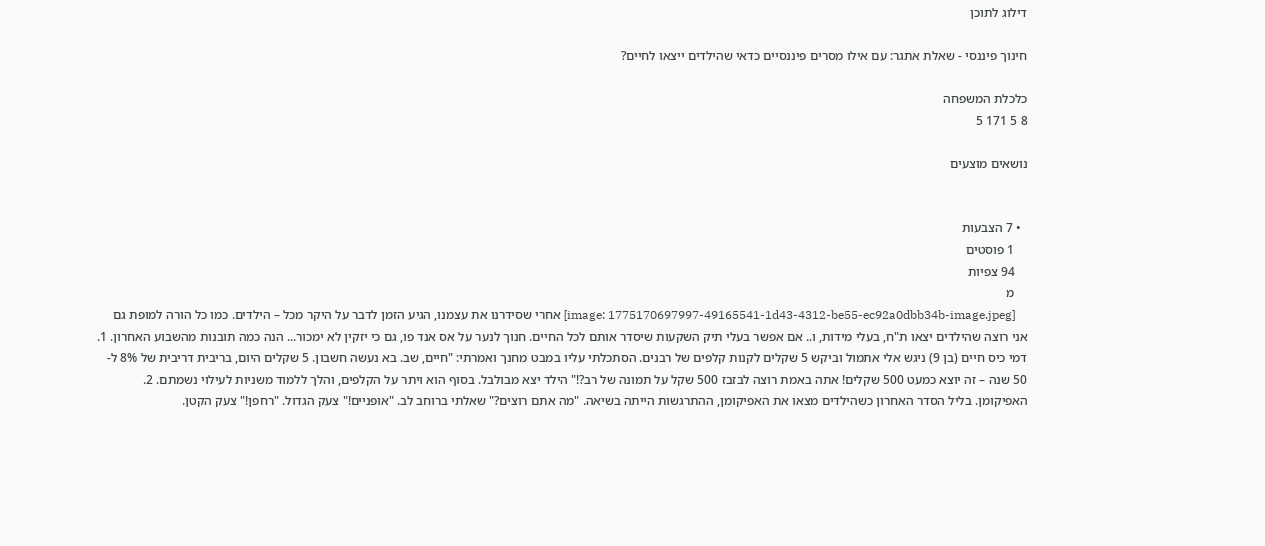דילוג לתוכן

חינוך פיננסי - שאלת אתגר: עם אילו מסרים פיננסיים כדאי שהילדים ייצאו לחיים?

כלכלת המשפחה
8 5 171 5

נושאים מוצעים


  • 7 הצבעות
    1 פוסטים
    94 צפיות
    מ
    [image: 1775170697997-49165541-1d43-4312-be55-ec92a0dbb34b-image.jpeg] אחרי שסידרנו את עצמנו, הגיע הזמן לדבר על היקר מכל – הילדים. כמו כל הורה למופת גם אני רוצה שהילדים יצאו ת"ח, בעלי מידות, ו.. אם אפשר בעלי תיק השקעות שיסדר אותם לכל החיים. חנוך לנער על אס אנד פו, גם כי יזקין לא ימכור... הנה כמה תובנות מהשבוע האחרון. 1. דמי כיס חיים (בן 9) ניגש אלי אתמול וביקש 5 שקלים לקנות קלפים של רבנים. הסתכלתי עליו במבט מחנך ואמרתי: "חיים, שב. בא נעשה חשבון. 5 שקלים היום, בריבית דריבית של 8% ל- 50 שנה – זה יוצא כמעט 500 שקלים! אתה באמת רוצה לבזבז 500 שקל על תמונה של רב?!" הילד יצא מבולבל. בסוף הוא ויתר על הקלפים, והלך ללמוד משניות לעילוי נשמתם. 2. האפיקומן. בליל הסדר האחרון כשהילדים מצאו את האפיקומן, ההתרגשות הייתה בשיאה. "מה אתם רוצים?" שאלתי ברוחב לב. "אופניים!" צעק הגדול. "רחפן!" צעק הקטן.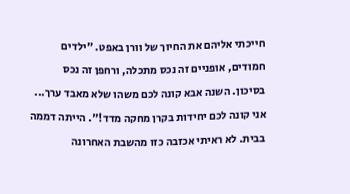חייכתי אליהם את החיוך של וורן באפט. "ילדים חמודים, אופניים זה נכס מתכלה, ורחפן זה נכס בסיכון. השנה אבא קונה לכם משהו שלא מאבד ערך... אני קונה לכם יחידות בקרן מחקה מדד!". הייתה דממה בבית. לא ראיתי אכזבה כזו מהשבת האחרונה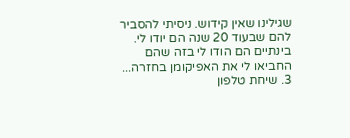שגילינו שאין קידוש. ניסיתי להסביר להם שבעוד 20 שנה הם יודו לי. בינתיים הם הודו לי בזה שהם החביאו לי את האפיקומן בחזרה... 3. שיחת טלפון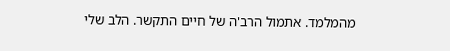מהמלמד. אתמול הרב'ה של חיים התקשר. הלב שלי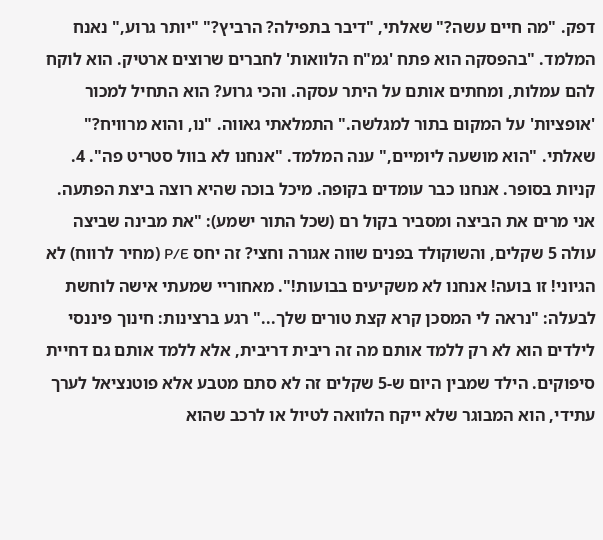דפק. "מה חיים עשה?" שאלתי, "דיבר בתפילה? הרביץ?" "יותר גרוע," נאנח המלמד. "בהפסקה הוא פתח 'גמ"ח הלוואות' לחברים שרוצים ארטיק. הוא לוקח להם עמלות, ומחתים אותם על היתר עסקה. והכי גרוע? הוא התחיל למכור 'אופציות' על המקום בתור למגלשה." התמלאתי גאווה. "נו, והוא מרוויח?" שאלתי. "הוא מושעה ליומיים," ענה המלמד. "אנחנו לא בוול סטריט פה". 4. קניות בסופר. אנחנו כבר עומדים בקופה. מיכל בוכה שהיא רוצה ביצת הפתעה. אני מרים את הביצה ומסביר בקול רם (שכל התור ישמע): "את מבינה שביצה עולה 5 שקלים, והשוקולד בפנים שווה אגורה וחצי? זה יחס P/E (מחיר לרווח) לא הגיוני! זו בועה! אנחנו לא משקיעים בבועות!". מאחוריי שמעתי אישה לוחשת לבעלה: "נראה לי המסכן קרא קצת טורים שלך..." רגע ברצינות: חינוך פיננסי לילדים הוא לא רק ללמד אותם מה זה ריבית דריבית, אלא ללמד אותם גם דחיית סיפוקים. הילד שמבין היום ש-5 שקלים זה לא סתם מטבע אלא פוטנציאל לערך עתידי, הוא המבוגר שלא ייקח הלוואה לטיול או לרכב שהוא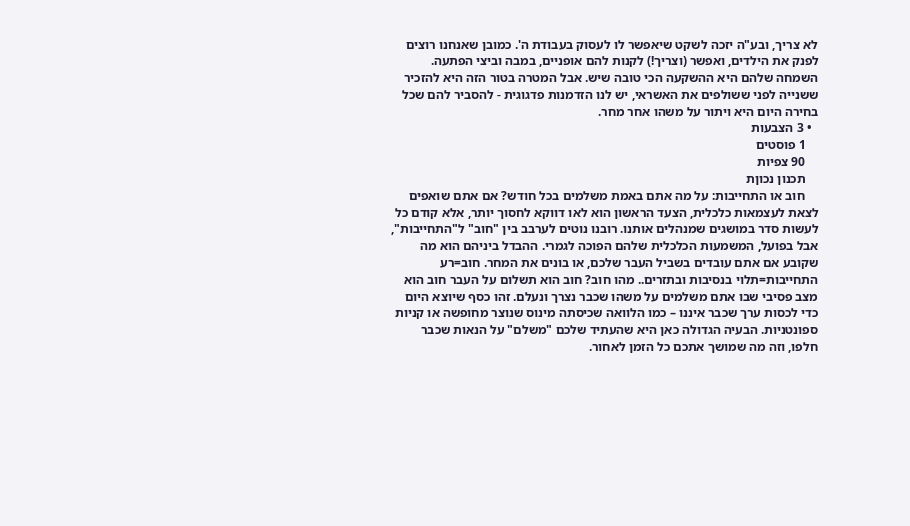לא צריך, ובע"ה יזכה לשקט שיאפשר לו לעסוק בעבודת ה'. כמובן שאנחנו רוצים לפנק את הילדים, ואפשר (וצריך!) לקנות להם אופניים, במבה וביצי הפתעה. השמחה שלהם היא ההשקעה הכי טובה שיש. אבל המטרה בטור הזה היא להזכיר ששנייה לפני ששולפים את האשראי, יש לנו הזדמנות פדגוגית - להסביר להם שכל בחירה היום היא ויתור על משהו אחר מחר.
  • 3 הצבעות
    1 פוסטים
    90 צפיות
    תכנון נכוןת
    חוב או התחייבות: על מה אתם באמת משלמים בכל חודש? אם אתם שואפים לצאת לעצמאות כלכלית, הצעד הראשון הוא לאו דווקא לחסוך יותר, אלא קודם כל לעשות סדר במושגים שמנהלים אותנו. רובנו נוטים לערבב בין "חוב" ל"התחייבות", אבל בפועל, המשמעות הכלכלית שלהם הפוכה לגמרי. ההבדל ביניהם הוא מה שקובע אם אתם עובדים בשביל העבר שלכם, או בונים את המחר. חוב=רע התחייבות=תלוי בנסיבות ובתזרים.. מהו חוב? חוב הוא תשלום על העבר חוב הוא מצב פסיבי שבו אתם משלמים על משהו שכבר נצרך ונעלם. זהו כסף שיוצא היום כדי לכסות ערך שכבר איננו – כמו הלוואה שכיסתה מינוס שנוצר מחופשה או קניות ספונטניות. הבעיה הגדולה כאן היא שהעתיד שלכם "משלם" על הנאות שכבר חלפו, וזה מה שמושך אתכם כל הזמן לאחור.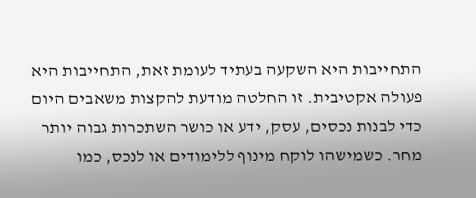התחייבות היא השקעה בעתיד לעומת זאת, התחייבות היא פעולה אקטיבית. זו החלטה מודעת להקצות משאבים היום כדי לבנות נכסים, עסק, ידע או כושר השתכרות גבוה יותר מחר. כשמישהו לוקח מינוף ללימודים או לנכס, כמו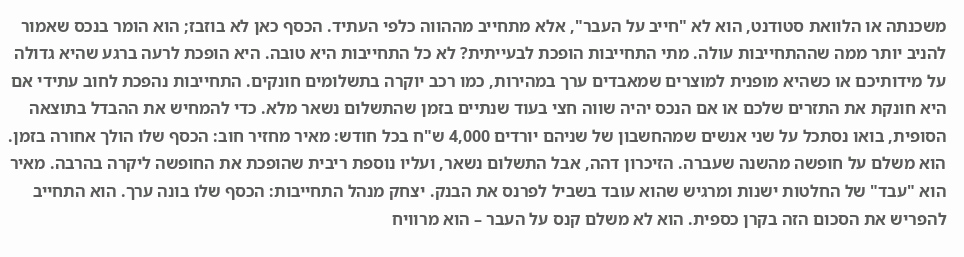משכנתה או הלוואת סטודנט, הוא לא "חייב על העבר", אלא מתחייב מההווה כלפי העתיד. הכסף כאן לא בוזבז; הוא הומר בנכס שאמור להניב יותר ממה שההתחייבות עולה. מתי התחייבות הופכת לבעייתית? לא כל התחייבות היא טובה. היא הופכת לרעה ברגע שהיא גדולה על מידותיכם או כשהיא מופנית למוצרים שמאבדים ערך במהירות, כמו רכב יוקרה בתשלומים חונקים. התחייבות נהפכת לחוב עתידי אם היא חונקת את התזרים שלכם או אם הנכס יהיה שווה חצי בעוד שנתיים בזמן שהתשלום נשאר מלא. כדי להמחיש את ההבדל בתוצאה הסופית, בואו נסתכל על שני אנשים שמהחשבון של שניהם יורדים 4,000 ש"ח בכל חודש: מאיר מחזיר חוב: הכסף שלו הולך אחורה בזמן. הוא משלם על חופשה מהשנה שעברה. הזיכרון דהה, אבל התשלום נשאר, ועליו נוספת ריבית שהופכת את החופשה ליקרה בהרבה. מאיר הוא "עבד" של החלטות ישנות ומרגיש שהוא עובד בשביל לפרנס את הבנק. יצחק מנהל התחייבות: הכסף שלו בונה ערך. הוא התחייב להפריש את הסכום הזה בקרן כספית. הוא לא משלם קנס על העבר – הוא מרוויח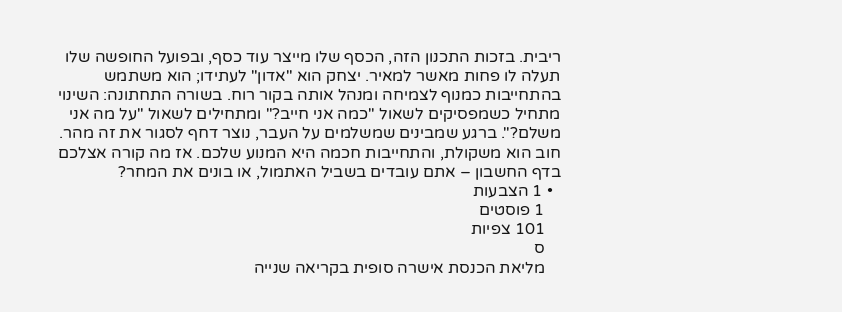ריבית. בזכות התכנון הזה, הכסף שלו מייצר עוד כסף, ובפועל החופשה שלו תעלה לו פחות מאשר למאיר. יצחק הוא "אדון" לעתידו; הוא משתמש בהתחייבות כמנוף לצמיחה ומנהל אותה בקור רוח. בשורה התחתונה: השינוי מתחיל כשמפסיקים לשאול "כמה אני חייב?" ומתחילים לשאול "על מה אני משלם?". ברגע שמבינים שמשלמים על העבר, נוצר דחף לסגור את זה מהר. חוב הוא משקולת, והתחייבות חכמה היא המנוע שלכם. אז מה קורה אצלכם בדף החשבון – אתם עובדים בשביל האתמול, או בונים את המחר?
  • 1 הצבעות
    1 פוסטים
    101 צפיות
    ס
    מליאת הכנסת אישרה סופית בקריאה שנייה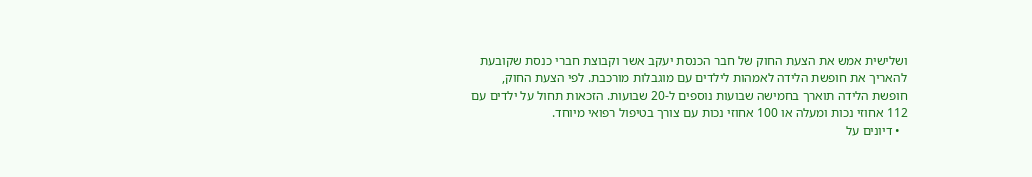ושלישית אמש את הצעת החוק של חבר הכנסת יעקב אשר וקבוצת חברי כנסת שקובעת להאריך את חופשת הלידה לאמהות לילדים עם מוגבלות מורכבת. לפי הצעת החוק, חופשת הלידה תוארך בחמישה שבועות נוספים ל-20 שבועות. הזכאות תחול על ילדים עם 112 אחוזי נכות ומעלה או 100 אחוזי נכות עם צורך בטיפול רפואי מיוחד.
  • דיונים על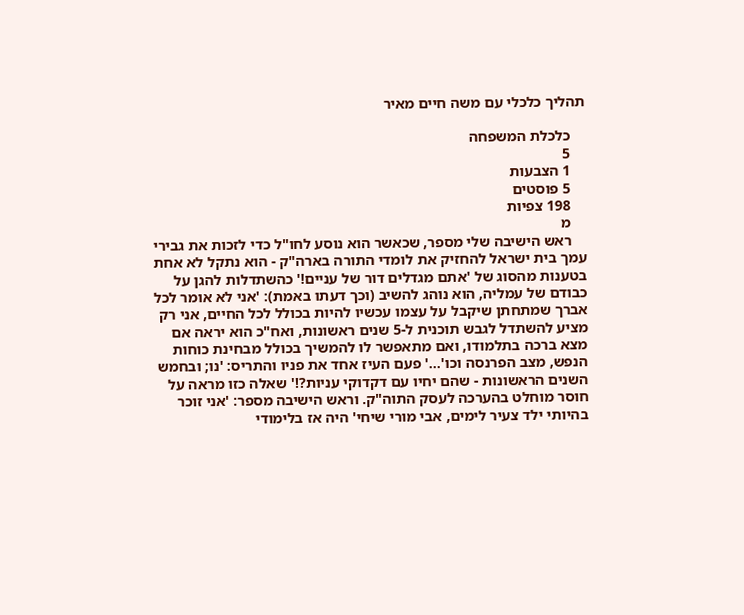תהליך כלכלי עם משה חיים מאיר

    כלכלת המשפחה
    5
    1 הצבעות
    5 פוסטים
    198 צפיות
    מ
    ראש הישיבה שלי מספר, שכאשר הוא נוסע לחו"ל כדי לזכות את גבירי עמך בית ישראל להחזיק את לומדי התורה בארה"ק - הוא נתקל לא אחת בטענות מהסוג של 'אתם מגדלים דור של עניים!' כהשתדלות להגן על כבודם של עמליה, הוא נוהג להשיב (וכך דעתו באמת): 'אני לא אומר לכל אברך שמתחתן שיקבל על עצמו עכשיו להיות בכולל לכל החיים, אני רק מציע להשתדל לגבש תוכנית ל-5 שנים ראשונות, ואח"כ הוא יראה אם מצא ברכה בתלמודו, ואם מתאפשר לו להמשיך בכולל מבחינת כוחות הנפש, מצב הפרנסה וכו'...' פעם העיז אחד את פניו והתריס: 'נו; ובחמש השנים הראשונות - שהם יחיו עם דקדוקי עניות?!' שאלה כזו מראה על חוסר מוחלט בהערכה לעסק התוה"ק. וראש הישיבה מספר: 'אני זוכר בהיותי ילד צעיר לימים, אבי מורי שיחי' היה אז בלימודי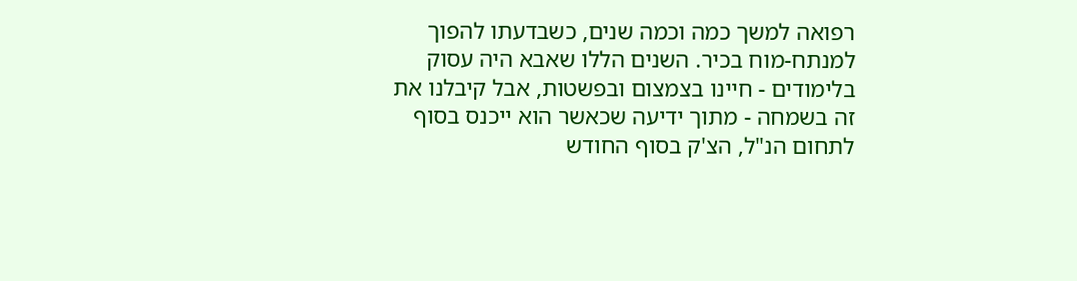רפואה למשך כמה וכמה שנים, כשבדעתו להפוך למנתח-מוח בכיר. השנים הללו שאבא היה עסוק בלימודים - חיינו בצמצום ובפשטות, אבל קיבלנו את זה בשמחה - מתוך ידיעה שכאשר הוא ייכנס בסוף לתחום הנ"ל, הצ'ק בסוף החודש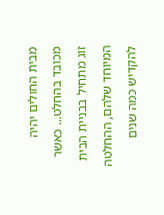מבית החולים יהיה מכובד בהחלט... כאשר זוג מתחיל בבניית הבית המיוחד שלהם, ההחלטה להקדיש כמה שנים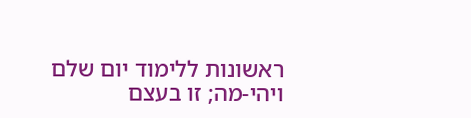ראשונות ללימוד יום שלם ויהי-מה; זו בעצם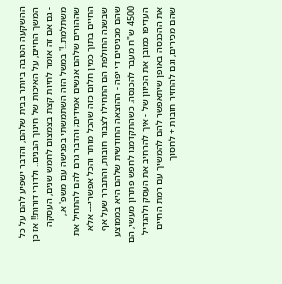ההשקעה הטובה ביותר בבית שלהם, והדבר ישפיע להם על כל המשך החיים, על האיכות של חינוך הבנים.. ולדורי דורות!! אז כן - גם אם זה אומר לחיות קצת בצמצום לחמש שנים, העסקה משתלמת..!' במשל הזה השתמשתי בפגישה עם משפ' א., שההורים שלהם אנשים אמידים; והדבר גרם להם להתחיל את החיים בתוך כמין חלום כזה שהכל מותר והכל אפשרי--- אלא שבשנה החולפת הם התחילו לצבור חובות, והתברר שעל אף שהם מכניסים די יפה - ההוצאה החודשית שלהם היא בממוצע 4500 ש"ח מעבר להכנסה. כשהתקדמנו לחפש פתרון מעשי, הם העדיפו כמובן את הכיוון של - איך להרחיב את העסק ולהגדיל את ההכנסה באופן שיתאפשר להם להמשיך עם רמת החיים שהם מכירים, וגם להחזיר חובות + לחסוך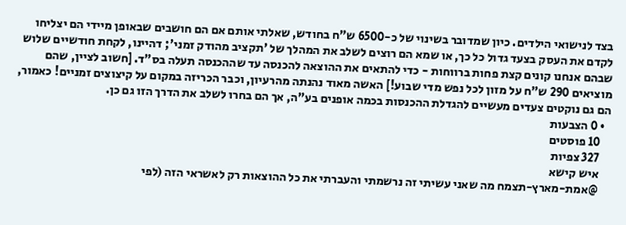בצד לנישואי הילדים. כיון שמדובר בשינוי של כ-6500 ש"ח בחודש, שאלתי אותם אם הם חושבים שבאופן מיידי הם יצליחו לקדם את העסק בצעד גדול כל כך, או שמא הם רוצים לשלב את המהלך של 'תקציב מהודק זמני'; דהיינו, לקחת חודשיים שלוש שבהם אנחנו קונים קצת פחות ברווחות - כדי להתאים את ההוצאה להכנסה עד שההכנסה תעלה בס"ד. [חשוב לציין, שהם מוציאים 290 ש"ח על מזון לכל נפש מדי שבוע!] האשה מאוד נהנתה מהרעיון, וכבר הכריזה במקום על קיצוצים זמניים! כאמור, הם גם נוקטים צעדים מעשיים להגדלת ההכנסות בכמה אופנים בע"ה, אך הם בחרו לשלב את הדרך הזו גם כן.
  • 0 הצבעות
    10 פוסטים
    327 צפיות
    איש קישא
    @אמת-מארץ-תצמח מה שאני עשיתי זה נרשמתי והעברתי את כל ההוצאות רק לאשראי הזה (לפי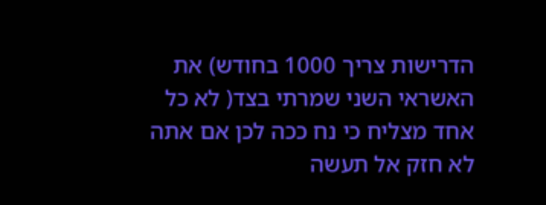הדרישות צריך 1000 בחודש) את האשראי השני שמרתי בצד( לא כל אחד מצליח כי נח ככה לכן אם אתה לא חזק אל תעשה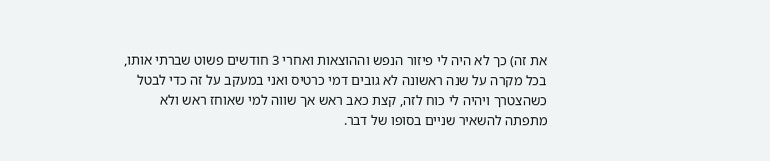את זה) כך לא היה לי פיזור הנפש וההוצאות ואחרי 3 חודשים פשוט שברתי אותו, בכל מקרה על שנה ראשונה לא גובים דמי כרטיס ואני במעקב על זה כדי לבטל כשהצטרך ויהיה לי כוח לזה, קצת כאב ראש אך שווה למי שאוחז ראש ולא מתפתה להשאיר שניים בסופו של דבר.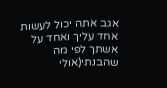אגב אתה יכול לעשות אחד עליך ואחד על אשתך לפי מה שהבנתי(אולי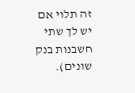זה תלוי אם יש לך שתי חשבנות בנק שונים).